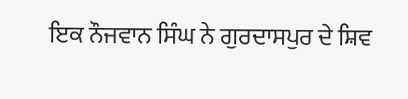ਇਕ ਨੌਜਵਾਨ ਸਿੰਘ ਨੇ ਗੁਰਦਾਸਪੁਰ ਦੇ ਸ਼ਿਵ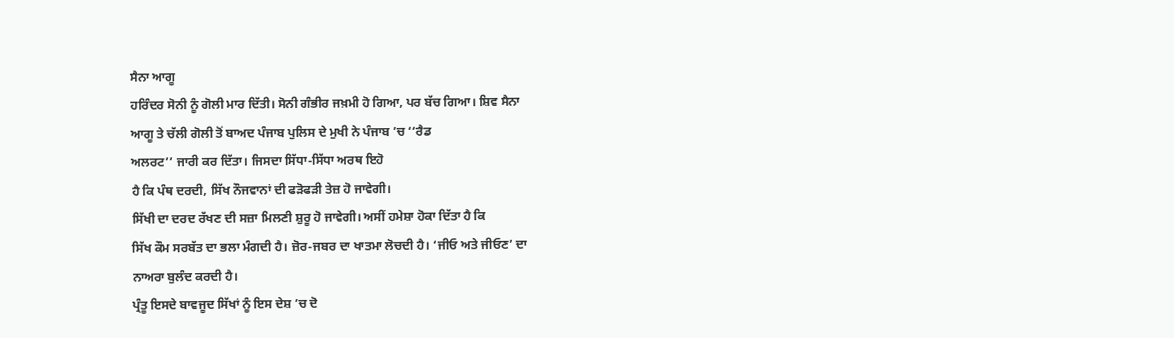ਸੈਨਾ ਆਗੂ
ਹਰਿੰਦਰ ਸੋਨੀ ਨੂੰ ਗੋਲੀ ਮਾਰ ਦਿੱਤੀ। ਸੋਨੀ ਗੰਭੀਰ ਜਖ਼ਮੀ ਹੋ ਗਿਆ, ਪਰ ਬੱਚ ਗਿਆ। ਸ਼ਿਵ ਸੈਨਾ
ਆਗੂ ਤੇ ਚੱਲੀ ਗੋਲੀ ਤੋਂ ਬਾਅਦ ਪੰਜਾਬ ਪੁਲਿਸ ਦੇ ਮੁਖੀ ਨੇ ਪੰਜਾਬ ’ਚ ‘‘ਰੈਡ
ਅਲਰਟ’’ ਜਾਰੀ ਕਰ ਦਿੱਤਾ। ਜਿਸਦਾ ਸਿੱਧਾ-ਸਿੱਧਾ ਅਰਥ ਇਹੋ
ਹੈ ਕਿ ਪੰਥ ਦਰਦੀ, ਸਿੱਖ ਨੌਜਵਾਨਾਂ ਦੀ ਫੜੋਫੜੀ ਤੇਜ਼ ਹੋ ਜਾਵੇਗੀ।
ਸਿੱਖੀ ਦਾ ਦਰਦ ਰੱਖਣ ਦੀ ਸਜ਼ਾ ਮਿਲਣੀ ਸ਼ੁਰੂ ਹੋ ਜਾਵੇਗੀ। ਅਸੀਂ ਹਮੇਸ਼ਾ ਹੋਕਾ ਦਿੱਤਾ ਹੈ ਕਿ
ਸਿੱਖ ਕੌਮ ਸਰਬੱਤ ਦਾ ਭਲਾ ਮੰਗਦੀ ਹੈ। ਜ਼ੋਰ-ਜਬਰ ਦਾ ਖਾਤਮਾ ਲੋਚਦੀ ਹੈ। ‘ਜੀਓ ਅਤੇ ਜੀਓਣ’ ਦਾ
ਨਾਅਰਾ ਬੁਲੰਦ ਕਰਦੀ ਹੈ।
ਪ੍ਰੰਤੂ ਇਸਦੇ ਬਾਵਜੂਦ ਸਿੱਖਾਂ ਨੂੰ ਇਸ ਦੇਸ਼ ’ਚ ਦੋ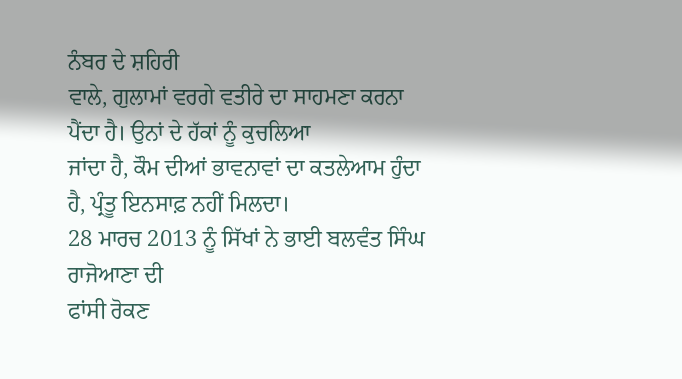ਨੰਬਰ ਦੇ ਸ਼ਹਿਰੀ
ਵਾਲੇ, ਗੁਲਾਮਾਂ ਵਰਗੇ ਵਤੀਰੇ ਦਾ ਸਾਹਮਣਾ ਕਰਨਾ ਪੈਂਦਾ ਹੈ। ਉਨਾਂ ਦੇ ਹੱਕਾਂ ਨੂੰ ਕੁਚਲਿਆ
ਜਾਂਦਾ ਹੈ, ਕੌਮ ਦੀਆਂ ਭਾਵਨਾਵਾਂ ਦਾ ਕਤਲੇਆਮ ਹੁੰਦਾ ਹੈ, ਪ੍ਰੰਤੂ ਇਨਸਾਫ਼ ਨਹੀਂ ਮਿਲਦਾ।
28 ਮਾਰਚ 2013 ਨੂੰ ਸਿੱਖਾਂ ਨੇ ਭਾਈ ਬਲਵੰਤ ਸਿੰਘ ਰਾਜੋਆਣਾ ਦੀ
ਫਾਂਸੀ ਰੋਕਣ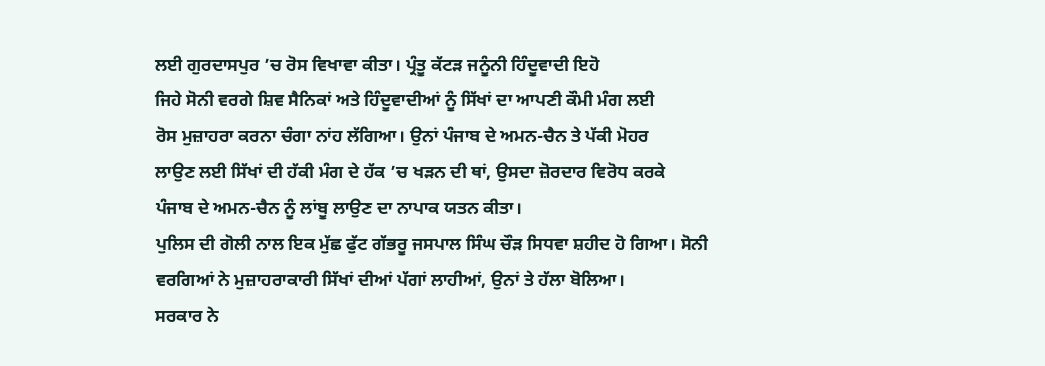ਲਈ ਗੁਰਦਾਸਪੁਰ ’ਚ ਰੋਸ ਵਿਖਾਵਾ ਕੀਤਾ। ਪ੍ਰੰਤੂ ਕੱਟੜ ਜਨੂੰਨੀ ਹਿੰਦੂਵਾਦੀ ਇਹੋ
ਜਿਹੇ ਸੋਨੀ ਵਰਗੇ ਸ਼ਿਵ ਸੈਨਿਕਾਂ ਅਤੇ ਹਿੰਦੂਵਾਦੀਆਂ ਨੂੰ ਸਿੱਖਾਂ ਦਾ ਆਪਣੀ ਕੌਮੀ ਮੰਗ ਲਈ
ਰੋਸ ਮੁਜ਼ਾਹਰਾ ਕਰਨਾ ਚੰਗਾ ਨਾਂਹ ਲੱਗਿਆ। ਉਨਾਂ ਪੰਜਾਬ ਦੇ ਅਮਨ-ਚੈਨ ਤੇ ਪੱਕੀ ਮੋਹਰ
ਲਾਉਣ ਲਈ ਸਿੱਖਾਂ ਦੀ ਹੱਕੀ ਮੰਗ ਦੇ ਹੱਕ ’ਚ ਖੜਨ ਦੀ ਥਾਂ, ਉਸਦਾ ਜ਼ੋਰਦਾਰ ਵਿਰੋਧ ਕਰਕੇ
ਪੰਜਾਬ ਦੇ ਅਮਨ-ਚੈਨ ਨੂੰ ਲਾਂਬੂ ਲਾਉਣ ਦਾ ਨਾਪਾਕ ਯਤਨ ਕੀਤਾ।
ਪੁਲਿਸ ਦੀ ਗੋਲੀ ਨਾਲ ਇਕ ਮੁੱਛ ਫੁੱਟ ਗੱਭਰੂ ਜਸਪਾਲ ਸਿੰਘ ਚੌੜ ਸਿਧਵਾ ਸ਼ਹੀਦ ਹੋ ਗਿਆ। ਸੋਨੀ
ਵਰਗਿਆਂ ਨੇ ਮੁਜ਼ਾਹਰਾਕਾਰੀ ਸਿੱਖਾਂ ਦੀਆਂ ਪੱਗਾਂ ਲਾਹੀਆਂ, ਉਨਾਂ ਤੇ ਹੱਲਾ ਬੋਲਿਆ।
ਸਰਕਾਰ ਨੇ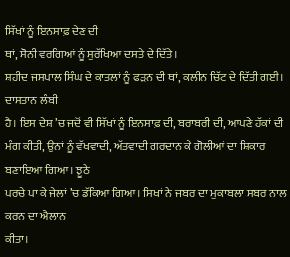ਸਿੱਖਾਂ ਨੂੰ ਇਨਸਾਫ਼ ਦੇਣ ਦੀ
ਥਾਂ, ਸੋਨੀ ਵਰਗਿਆਂ ਨੂੰ ਸੁਰੱਖਿਆ ਦਸਤੇ ਦੇ ਦਿੱਤੇ।
ਸ਼ਹੀਦ ਜਸਪਾਲ ਸਿੰਘ ਦੇ ਕਾਤਲਾਂ ਨੂੰ ਫੜਨ ਦੀ ਥਾਂ, ਕਲੀਨ ਚਿੱਟ ਦੇ ਦਿੱਤੀ ਗਈ। ਦਾਸਤਾਨ ਲੰਬੀ
ਹੈ। ਇਸ ਦੇਸ਼ ’ਚ ਜਦੋਂ ਵੀ ਸਿੱਖਾਂ ਨੂੰ ਇਨਸਾਫ਼ ਦੀ, ਬਰਾਬਰੀ ਦੀ, ਆਪਣੇ ਹੱਕਾਂ ਦੀ
ਮੰਗ ਕੀਤੀ, ਉਨਾਂ ਨੂੰ ਵੱਖਵਾਦੀ, ਅੱਤਵਾਦੀ ਗਰਦਾਨ ਕੇ ਗੋਲੀਆਂ ਦਾ ਸ਼ਿਕਾਰ ਬਣਾਇਆ ਗਿਆ। ਝੂਠੇ
ਪਰਚੇ ਪਾ ਕੇ ਜੇਲਾਂ ’ਚ ਡੱਕਿਆ ਗਿਆ। ਸਿਖਾਂ ਨੇ ਜਬਰ ਦਾ ਮੁਕਾਬਲਾ ਸਬਰ ਨਾਲ ਕਰਨ ਦਾ ਐਲਾਨ
ਕੀਤਾ।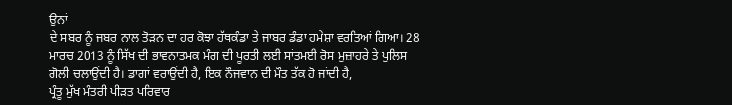ਉਨਾਂ
ਦੇ ਸਬਰ ਨੂੰ ਜਬਰ ਨਾਲ ਤੋੜਨ ਦਾ ਹਰ ਕੋਝਾ ਹੱਥਕੰਡਾ ਤੇ ਜਾਬਰ ਡੰਡਾ ਹਮੇਸ਼ਾ ਵਰਤਿਆਂ ਗਿਆ। 28
ਮਾਰਚ 2013 ਨੂੰ ਸਿੱਖ ਦੀ ਭਾਵਨਾਤਮਕ ਮੰਗ ਦੀ ਪੂਰਤੀ ਲਈ ਸਾਂਤਮਈ ਰੋਸ ਮੁਜ਼ਾਹਰੇ ਤੇ ਪੁਲਿਸ
ਗੋਲੀ ਚਲਾਉਂਦੀ ਹੈ। ਡਾਗਾਂ ਵਰਾਉਂਦੀ ਹੈ, ਇਕ ਨੌਜਵਾਨ ਦੀ ਮੌਤ ਤੱਕ ਹੋ ਜਾਂਦੀ ਹੈ,
ਪ੍ਰੰਤੂ ਮੁੱਖ ਮੰਤਰੀ ਪੀੜਤ ਪਰਿਵਾਰ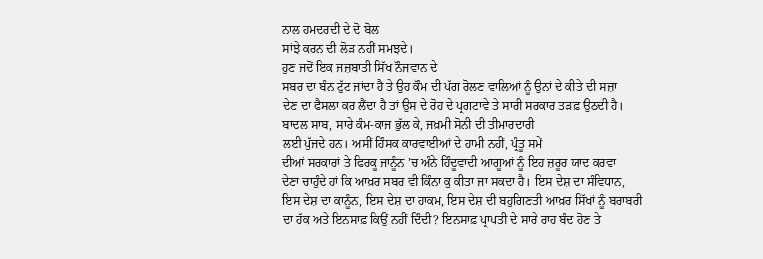ਨਾਲ ਹਮਦਰਦੀ ਦੇ ਦੋ ਬੋਲ
ਸਾਂਝੇ ਕਰਨ ਦੀ ਲੋੜ ਨਹੀਂ ਸਮਝਦੇ।
ਹੁਣ ਜਦੋਂ ਇਕ ਜਜ਼ਬਾਤੀ ਸਿੱਖ ਨੌਜਵਾਨ ਦੇ
ਸਬਰ ਦਾ ਬੰਨ ਟੁੱਟ ਜਾਂਦਾ ਹੈ ਤੇ ਉਹ ਕੌਮ ਦੀ ਪੱਗ ਰੋਲਣ ਵਾਲਿਆਂ ਨੂੰ ਉਨਾਂ ਦੇ ਕੀਤੇ ਦੀ ਸਜ਼ਾ
ਦੇਣ ਦਾ ਫੈਸਲਾ ਕਰ ਲੈਂਦਾ ਹੈ ਤਾਂ ਉਸ ਦੇ ਰੋਹ ਦੇ ਪ੍ਰਗਟਾਵੇ ਤੇ ਸਾਰੀ ਸਰਕਾਰ ਤੜਫ਼ ਉਠਦੀ ਹੈ।
ਬਾਦਲ ਸਾਬ, ਸਾਰੇ ਕੰਮ-ਕਾਜ ਭੁੱਲ ਕੇ, ਜਖ਼ਮੀ ਸੋਨੀ ਦੀ ਤੀਮਾਰਦਾਰੀ
ਲਈ ਪੁੱਜਦੇ ਹਨ। ਅਸੀਂ ਹਿੰਸਕ ਕਾਰਵਾਈਆਂ ਦੇ ਹਾਮੀ ਨਹੀਂ, ਪ੍ਰੰਤੂ ਸਮੇਂ
ਦੀਆਂ ਸਰਕਾਰਾਂ ਤੇ ਫਿਰਕੂ ਜਾਨੂੰਨ ’ਚ ਅੰਨੇ ਹਿੰਦੂਵਾਦੀ ਆਗੂਆਂ ਨੂੰ ਇਹ ਜ਼ਰੂਰ ਯਾਦ ਕਰਵਾ
ਦੇਣਾ ਚਾਹੁੰਦੇ ਹਾਂ ਕਿ ਆਖ਼ਰ ਸਬਰ ਵੀ ਕਿੰਨਾ ਕੁ ਕੀਤਾ ਜਾ ਸਕਦਾ ਹੈ। ਇਸ ਦੇਸ਼ ਦਾ ਸੰਵਿਧਾਨ,
ਇਸ ਦੇਸ਼ ਦਾ ਕਾਨੂੰਨ, ਇਸ ਦੇਸ਼ ਦਾ ਹਾਕਮ, ਇਸ ਦੇਸ਼ ਦੀ ਬਹੁਗਿਣਤੀ ਆਖ਼ਰ ਸਿੱਖਾਂ ਨੂੰ ਬਰਾਬਰੀ
ਦਾ ਹੱਕ ਅਤੇ ਇਨਸਾਫ਼ ਕਿਉਂ ਨਹੀਂ ਦਿੰਦੀ? ਇਨਸਾਫ਼ ਪ੍ਰਾਪਤੀ ਦੇ ਸਾਰੇ ਰਾਹ ਬੰਦ ਹੋਣ ਤੇ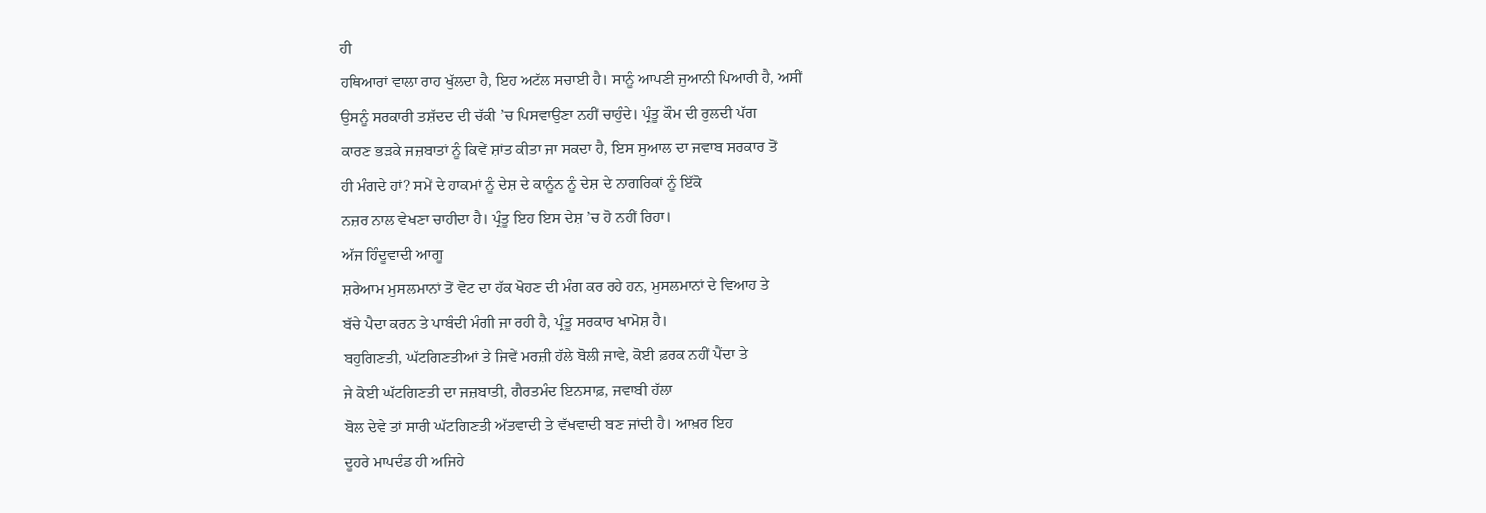ਹੀ
ਹਥਿਆਰਾਂ ਵਾਲਾ ਰਾਹ ਖੁੱਲਦਾ ਹੈ, ਇਹ ਅਟੱਲ ਸਚਾਈ ਹੈ। ਸਾਨੂੰ ਆਪਣੀ ਜੁਆਨੀ ਪਿਆਰੀ ਹੈ, ਅਸੀਂ
ਉਸਨੂੰ ਸਰਕਾਰੀ ਤਸ਼ੱਦਦ ਦੀ ਚੱਕੀ ’ਚ ਪਿਸਵਾਉਣਾ ਨਹੀਂ ਚਾਹੁੰਦੇ। ਪ੍ਰੰਤੂ ਕੌਮ ਦੀ ਰੁਲਦੀ ਪੱਗ
ਕਾਰਣ ਭੜਕੇ ਜਜ਼ਬਾਤਾਂ ਨੂੰ ਕਿਵੇਂ ਸ਼ਾਂਤ ਕੀਤਾ ਜਾ ਸਕਦਾ ਹੈ, ਇਸ ਸੁਆਲ ਦਾ ਜਵਾਬ ਸਰਕਾਰ ਤੋਂ
ਹੀ ਮੰਗਦੇ ਹਾਂ? ਸਮੇਂ ਦੇ ਹਾਕਮਾਂ ਨੂੰ ਦੇਸ਼ ਦੇ ਕਾਨੂੰਨ ਨੂੰ ਦੇਸ਼ ਦੇ ਨਾਗਰਿਕਾਂ ਨੂੰ ਇੱਕੋ
ਨਜ਼ਰ ਨਾਲ ਵੇਖਣਾ ਚਾਹੀਦਾ ਹੈ। ਪ੍ਰੰਤੂ ਇਹ ਇਸ ਦੇਸ਼ ’ਚ ਹੋ ਨਹੀਂ ਰਿਹਾ।
ਅੱਜ ਹਿੰਦੂਵਾਦੀ ਆਗੂ
ਸ਼ਰੇਆਮ ਮੁਸਲਮਾਨਾਂ ਤੋਂ ਵੋਟ ਦਾ ਹੱਕ ਖੋਹਣ ਦੀ ਮੰਗ ਕਰ ਰਹੇ ਹਨ, ਮੁਸਲਮਾਨਾਂ ਦੇ ਵਿਆਹ ਤੇ
ਬੱਚੇ ਪੈਦਾ ਕਰਨ ਤੇ ਪਾਬੰਦੀ ਮੰਗੀ ਜਾ ਰਹੀ ਹੈ, ਪ੍ਰੰਤੂ ਸਰਕਾਰ ਖਾਮੋਸ਼ ਹੈ।
ਬਹੁਗਿਣਤੀ, ਘੱਟਗਿਣਤੀਆਂ ਤੇ ਜਿਵੇਂ ਮਰਜ਼ੀ ਹੱਲੇ ਬੋਲੀ ਜਾਵੇ, ਕੋਈ ਫ਼ਰਕ ਨਹੀਂ ਪੈਂਦਾ ਤੇ
ਜੇ ਕੋਈ ਘੱਟਗਿਣਤੀ ਦਾ ਜਜ਼ਬਾਤੀ, ਗੈਰਤਮੰਦ ਇਨਸਾਫ਼, ਜਵਾਬੀ ਹੱਲਾ
ਬੋਲ ਦੇਵੇ ਤਾਂ ਸਾਰੀ ਘੱਟਗਿਣਤੀ ਅੱਤਵਾਦੀ ਤੇ ਵੱਖਵਾਦੀ ਬਣ ਜਾਂਦੀ ਹੈ। ਆਖ਼ਰ ਇਹ
ਦੂਹਰੇ ਮਾਪਦੰਡ ਹੀ ਅਜਿਹੇ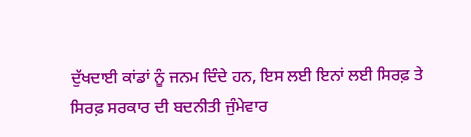ਦੁੱਖਦਾਈ ਕਾਂਡਾਂ ਨੂੰ ਜਨਮ ਦਿੰਦੇ ਹਨ, ਇਸ ਲਈ ਇਨਾਂ ਲਈ ਸਿਰਫ਼ ਤੇ
ਸਿਰਫ਼ ਸਰਕਾਰ ਦੀ ਬਦਨੀਤੀ ਜੁੰਮੇਵਾਰ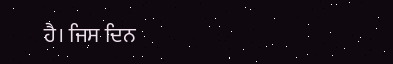ਹੈ। ਜਿਸ ਦਿਨ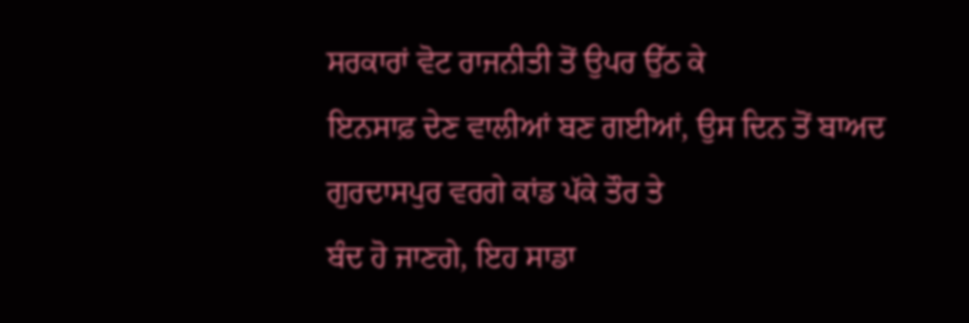ਸਰਕਾਰਾਂ ਵੋਟ ਰਾਜਨੀਤੀ ਤੋਂ ਉਪਰ ਉੱਠ ਕੇ
ਇਨਸਾਫ਼ ਦੇਣ ਵਾਲੀਆਂ ਬਣ ਗਈਆਂ, ਉਸ ਦਿਨ ਤੋਂ ਬਾਅਦ ਗੁਰਦਾਸਪੁਰ ਵਰਗੇ ਕਾਂਡ ਪੱਕੇ ਤੌਰ ਤੇ
ਬੰਦ ਹੋ ਜਾਣਗੇ, ਇਹ ਸਾਡਾ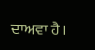ਦਾਅਵਾ ਹੈ।